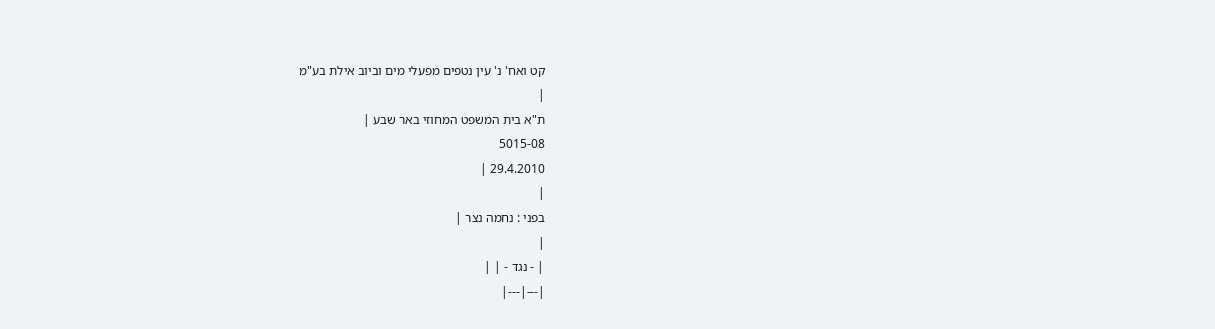קט ואח' נ' עין נטפים מפעלי מים וביוב אילת בע"מ
|
ת"א בית המשפט המחוזי באר שבע |
5015-08
29.4.2010 |
|
בפני : נחמה נצר |
|
| - נגד - | |
|---|---|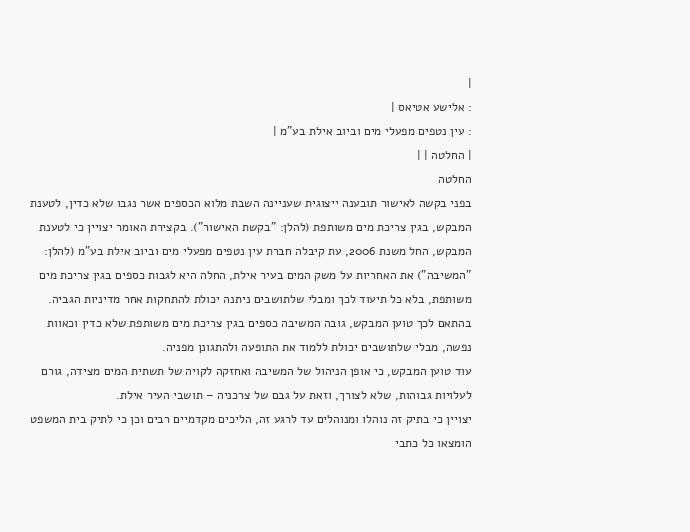|
: אלישע אטיאס |
: עין נטפים מפעלי מים וביוב אילת בע"מ |
| החלטה | |
החלטה
בפני בקשה לאישור תובענה ייצוגית שעניינה השבת מלוא הכספים אשר נגבו שלא כדין, לטענת המבקש, בגין צריכת מים משותפת (להלן: "בקשת האישור"). בקצירת האומר יצויין כי לטענת המבקש, החל משנת 2006, עת קיבלה חברת עין נטפים מפעלי מים וביוב אילת בע"מ (להלן: "המשיבה") את האחריות על משק המים בעיר אילת, החלה היא לגבות כספים בגין צריכת מים משותפת, בלא כל תיעוד לכך ומבלי שלתושבים ניתנה יכולת להתחקות אחר מדיניות הגביה. בהתאם לכך טוען המבקש, גובה המשיבה כספים בגין צריכת מים משותפת שלא כדין וכאוות נפשה, מבלי שלתושבים יכולת ללמוד את התופעה ולהתגונן מפניה.
עוד טוען המבקש, כי אופן הניהול של המשיבה ואחזקה לקויה של תשתית המים מצידה, גורם לעלויות גבוהות, שלא לצורך, וזאת על גבם של צרכניה – תושבי העיר אילת.
יצויין כי בתיק זה נוהלו ומנוהלים עד לרגע זה, הליכים מקדמיים רבים וכן כי לתיק בית המשפט הומצאו כל כתבי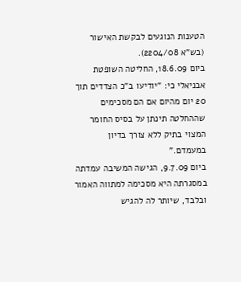הטענות הנוגעים לבקשת האישור (בש"א 2204/08).
ביום 18.6.09, החליטה השופטת אבניאלי כי: "יודיעו ב"כ הצדדים תוך 20 יום מהיום אם הם מסכימים שההחלטה תינתן על בסיס החומר המצוי בתיק ללא צורך בדיון במעמדם."
ביום 9.7.09, הגישה המשיבה עמדתה במסגרתה היא מסכימה למתווה האמור ובלבד, שיותר לה להגיש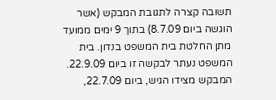תשובה קצרה לתגובת המבקש (אשר הוגשה ביום 8.7.09) בתוך 9 ימים ממועד מתן החלטת בית המשפט בנדון. בית המשפט נעתר לבקשה זו ביום 22.9.09.
המבקש מצידו הגיש, ביום 22.7.09,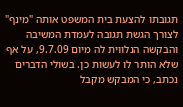תגובתו להצעת בית המשפט אותה "מינף" לצורך הגשת תגובה לעמדת המשיבה והבקשה הנלווית לה מיום 9.7.09, על אף שלא הותר לו לעשות כן. בשולי הדברים נכתב, כי המבקש מקבל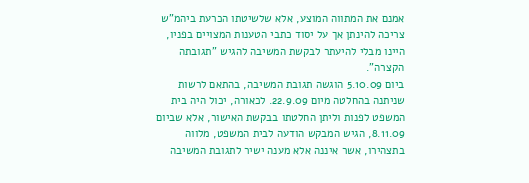אמנם את המתווה המוצע, אלא שלשיטתו הכרעת ביהמ"ש צריכה להינתן אך על יסוד כתבי הטענות המצויים בפניו, היינו מבלי להיעתר לבקשת המשיבה להגיש "תגובתה הקצרה".
ביום 5.10.09 הוגשה תגובת המשיבה, בהתאם לרשות שניתנה בהחלטה מיום 22.9.09. לכאורה, יכול היה בית המשפט לפנות וליתן החלטתו בבקשת האישור, אלא שביום 8.11.09, הגיש המבקש הודעה לבית המשפט, מלווה בתצהירו, אשר איננה אלא מענה ישיר לתגובת המשיבה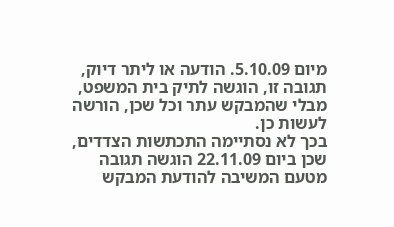מיום 5.10.09. הודעה או ליתר דיוק, תגובה זו, הוגשה לתיק בית המשפט, מבלי שהמבקש עתר וכל שכן, הורשה לעשות כן.
בכך לא נסתיימה התכתשות הצדדים, שכן ביום 22.11.09 הוגשה תגובה מטעם המשיבה להודעת המבקש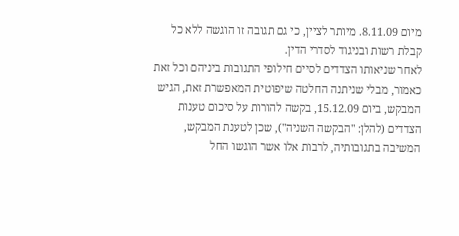מיום 8.11.09. מיותר לציין, כי גם תגובה זו הוגשה ללא כל קבלת רשות ובניגוד לסדרי הדין.
לאחר שניאותו הצדדים לסיים חילופי התגובות ביניהם וכל זאת כאמור, מבלי שניתנה החלטה שיפוטית המאפשרת זאת, הגיש המבקש, ביום 15.12.09, בקשה להורות על סיכום טענות הצדדים (להלן: "הבקשה השניה"), שכן לטענת המבקש, המשיבה בתגובותיה, לרבות אלו אשר הוגשו החל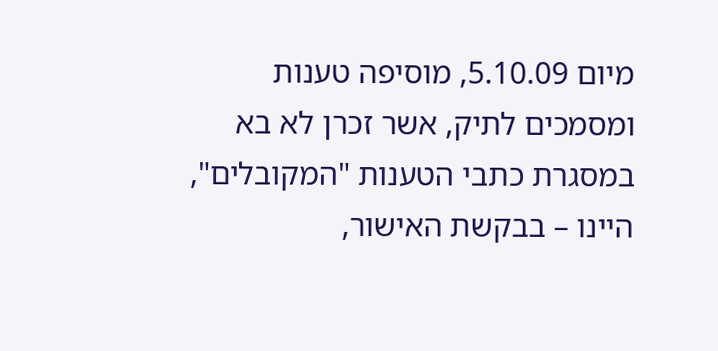מיום 5.10.09, מוסיפה טענות ומסמכים לתיק, אשר זכרן לא בא במסגרת כתבי הטענות "המקובלים", היינו – בבקשת האישור,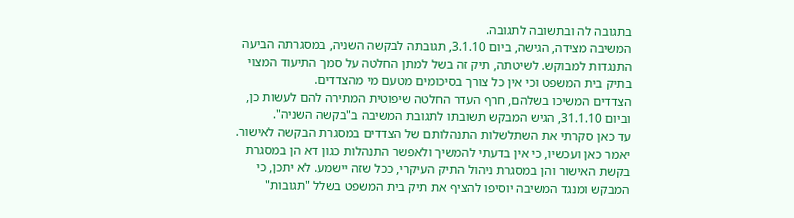בתגובה לה ובתשובה לתגובה.
המשיבה מצידה, הגישה, ביום 3.1.10, תגובתה לבקשה השניה, במסגרתה הביעה התנגדות למבוקש. לשיטתה, תיק זה בשל למתן החלטה על סמך התיעוד המצוי בתיק בית המשפט וכי אין כל צורך בסיכומים מטעם מי מהצדדים.
הצדדים המשיכו בשלהם, חרף העדר החלטה שיפוטית המתירה להם לעשות כן, וביום 31.1.10, הגיש המבקש תשובתו לתגובת המשיבה ב"בקשה השניה".
עד כאן סקרתי את השתלשלות התנהלותם של הצדדים במסגרת הבקשה לאישור.
יאמר כאן ועכשיו, כי אין בדעתי להמשיך ולאפשר התנהלות כגון דא הן במסגרת בקשת האישור והן במסגרת ניהול התיק העיקרי, ככל שזה יישמע. לא יתכן, כי המבקש ומנגד המשיבה יוסיפו להציף את תיק בית המשפט בשלל "תגובות"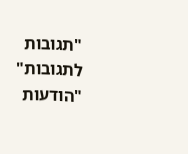"תגובות לתגובות" "הודעות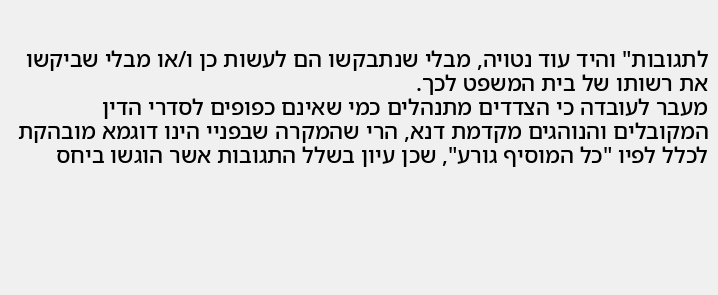לתגובות" והיד עוד נטויה, מבלי שנתבקשו הם לעשות כן ו/או מבלי שביקשו את רשותו של בית המשפט לכך.
מעבר לעובדה כי הצדדים מתנהלים כמי שאינם כפופים לסדרי הדין המקובלים והנוהגים מקדמת דנא, הרי שהמקרה שבפניי הינו דוגמא מובהקת לכלל לפיו "כל המוסיף גורע", שכן עיון בשלל התגובות אשר הוגשו ביחס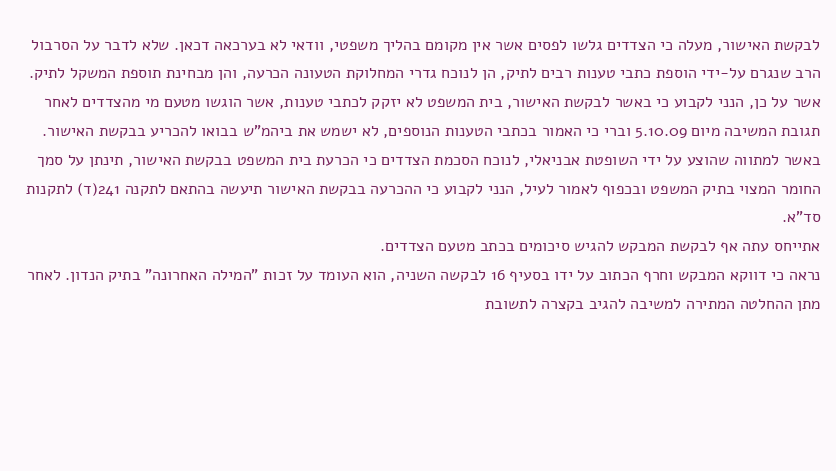לבקשת האישור, מעלה כי הצדדים גלשו לפסים אשר אין מקומם בהליך משפטי, וודאי לא בערכאה דכאן. שלא לדבר על הסרבול הרב שנגרם על-ידי הוספת כתבי טענות רבים לתיק, הן לנוכח גדרי המחלוקת הטעונה הכרעה, והן מבחינת תוספת המשקל לתיק.
אשר על כן, הנני לקבוע כי באשר לבקשת האישור, בית המשפט לא יזקק לכתבי טענות, אשר הוגשו מטעם מי מהצדדים לאחר תגובת המשיבה מיום 5.10.09 וברי כי האמור בכתבי הטענות הנוספים, לא ישמש את ביהמ"ש בבואו להכריע בבקשת האישור.
באשר למתווה שהוצע על ידי השופטת אבניאלי, לנוכח הסכמת הצדדים כי הכרעת בית המשפט בבקשת האישור, תינתן על סמך החומר המצוי בתיק המשפט ובכפוף לאמור לעיל, הנני לקבוע כי ההכרעה בבקשת האישור תיעשה בהתאם לתקנה 241(ד) לתקנות סד"א.
אתייחס עתה אף לבקשת המבקש להגיש סיכומים בכתב מטעם הצדדים.
נראה כי דווקא המבקש וחרף הכתוב על ידו בסעיף 16 לבקשה השניה, הוא העומד על זכות "המילה האחרונה" בתיק הנדון. לאחר מתן ההחלטה המתירה למשיבה להגיב בקצרה לתשובת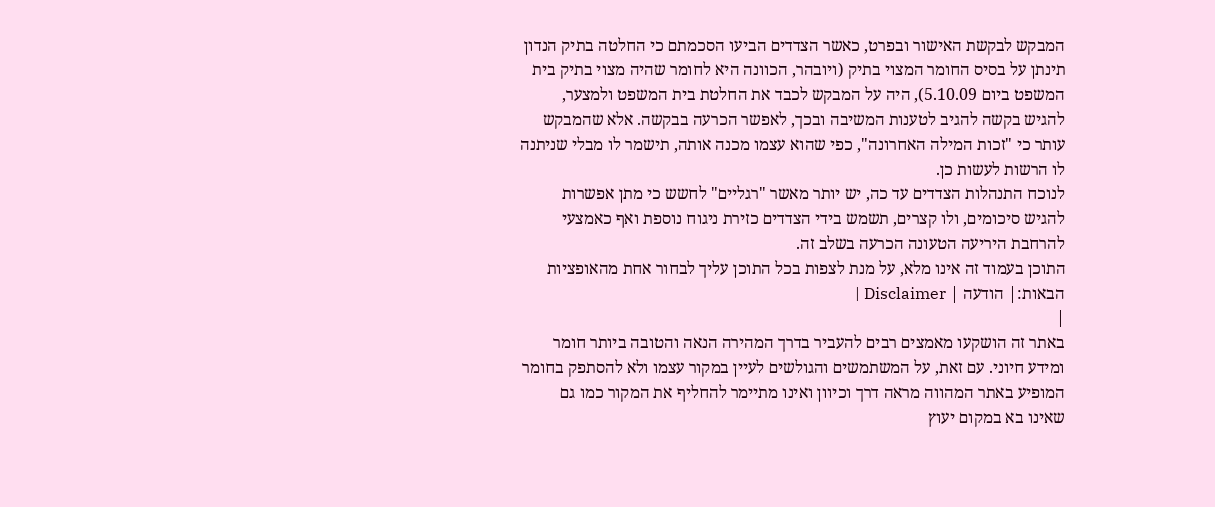המבקש לבקשת האישור ובפרט, כאשר הצדדים הביעו הסכמתם כי החלטה בתיק הנדון תינתן על בסיס החומר המצוי בתיק (ויובהר, הכוונה היא לחומר שהיה מצוי בתיק בית המשפט ביום 5.10.09), היה על המבקש לכבד את החלטת בית המשפט ולמצער, להגיש בקשה להגיב לטענות המשיבה ובכך, לאפשר הכרעה בבקשה. אלא שהמבקש עותר כי "זכות המילה האחרונה", כפי שהוא עצמו מכנה אותה, תישמר לו מבלי שניתנה לו הרשות לעשות כן.
לנוכח התנהלות הצדדים עד כה, יש יותר מאשר "רגליים" לחשש כי מתן אפשרות להגיש סיכומים, ולו קצרים, תשמש בידי הצדדים כזירת ניגוח נוספת ואף כאמצעי להרחבת היריעה הטעונה הכרעה בשלב זה.
התוכן בעמוד זה אינו מלא, על מנת לצפות בכל התוכן עליך לבחור אחת מהאופציות הבאות:| הודעה | Disclaimer |
|
באתר זה הושקעו מאמצים רבים להעביר בדרך המהירה הנאה והטובה ביותר חומר ומידע חיוני. עם זאת, על המשתמשים והגולשים לעיין במקור עצמו ולא להסתפק בחומר המופיע באתר המהווה מראה דרך וכיוון ואינו מתיימר להחליף את המקור כמו גם שאינו בא במקום יעוץ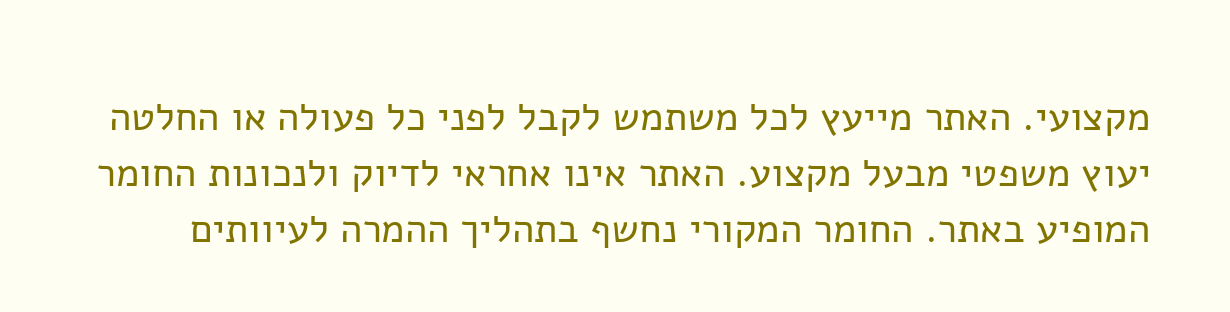מקצועי. האתר מייעץ לכל משתמש לקבל לפני כל פעולה או החלטה יעוץ משפטי מבעל מקצוע. האתר אינו אחראי לדיוק ולנכונות החומר המופיע באתר. החומר המקורי נחשף בתהליך ההמרה לעיוותים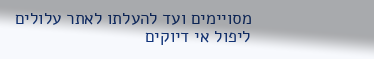מסויימים ועד להעלתו לאתר עלולים ליפול אי דיוקים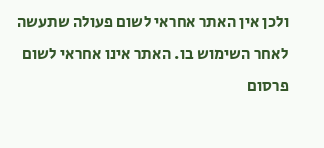ולכן אין האתר אחראי לשום פעולה שתעשה לאחר השימוש בו. האתר אינו אחראי לשום פרסום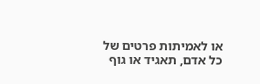או לאמיתות פרטים של כל אדם, תאגיד או גוף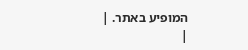המופיע באתר. |
|